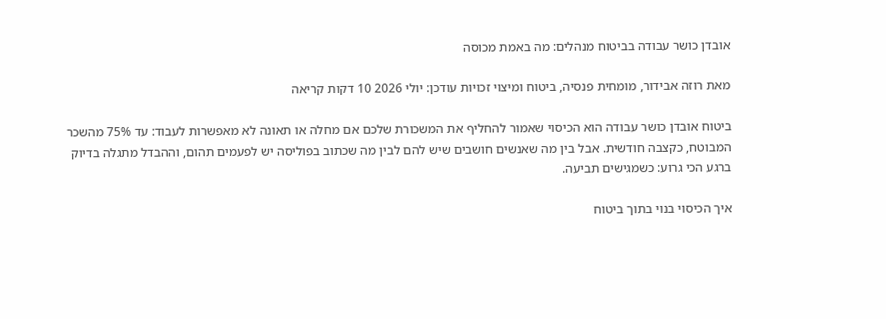אובדן כושר עבודה בביטוח מנהלים: מה באמת מכוסה

מאת רוזה אבידור, מומחית פנסיה, ביטוח ומיצוי זכויות עודכן: יולי 2026 10 דקות קריאה

ביטוח אובדן כושר עבודה הוא הכיסוי שאמור להחליף את המשכורת שלכם אם מחלה או תאונה לא מאפשרות לעבוד: עד 75% מהשכר המבוטח, כקצבה חודשית. אבל בין מה שאנשים חושבים שיש להם לבין מה שכתוב בפוליסה יש לפעמים תהום, וההבדל מתגלה בדיוק ברגע הכי גרוע: כשמגישים תביעה.

איך הכיסוי בנוי בתוך ביטוח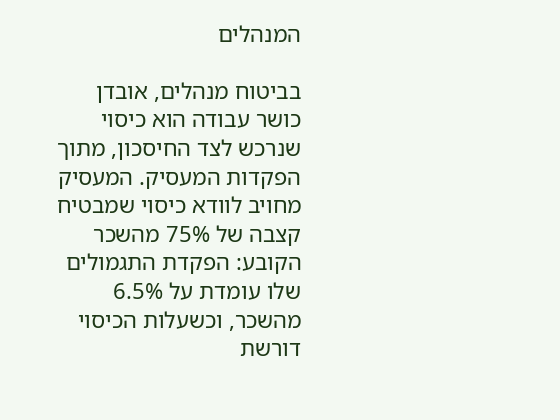המנהלים

בביטוח מנהלים, אובדן כושר עבודה הוא כיסוי שנרכש לצד החיסכון, מתוך הפקדות המעסיק. המעסיק מחויב לוודא כיסוי שמבטיח קצבה של 75% מהשכר הקובע: הפקדת התגמולים שלו עומדת על 6.5% מהשכר, וכשעלות הכיסוי דורשת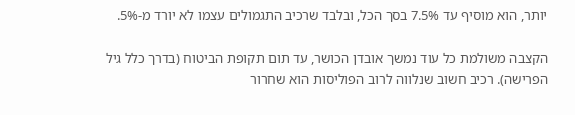יותר, הוא מוסיף עד 7.5% בסך הכל, ובלבד שרכיב התגמולים עצמו לא יורד מ-5%.

הקצבה משולמת כל עוד נמשך אובדן הכושר, עד תום תקופת הביטוח (בדרך כלל גיל הפרישה). רכיב חשוב שנלווה לרוב הפוליסות הוא שחרור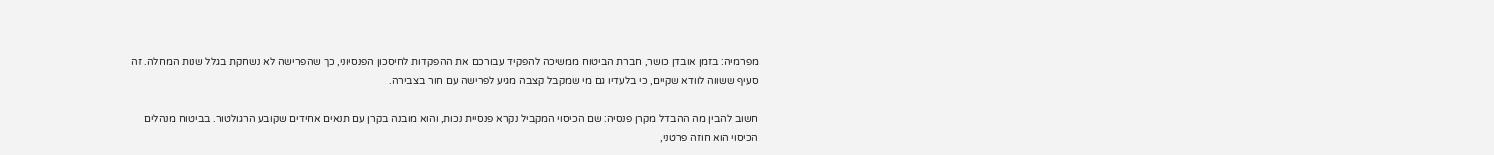מפרמיה: בזמן אובדן כושר, חברת הביטוח ממשיכה להפקיד עבורכם את ההפקדות לחיסכון הפנסיוני, כך שהפרישה לא נשחקת בגלל שנות המחלה. זה סעיף ששווה לוודא שקיים, כי בלעדיו גם מי שמקבל קצבה מגיע לפרישה עם חור בצבירה.

חשוב להבין מה ההבדל מקרן פנסיה: שם הכיסוי המקביל נקרא פנסיית נכות, והוא מובנה בקרן עם תנאים אחידים שקובע הרגולטור. בביטוח מנהלים הכיסוי הוא חוזה פרטני,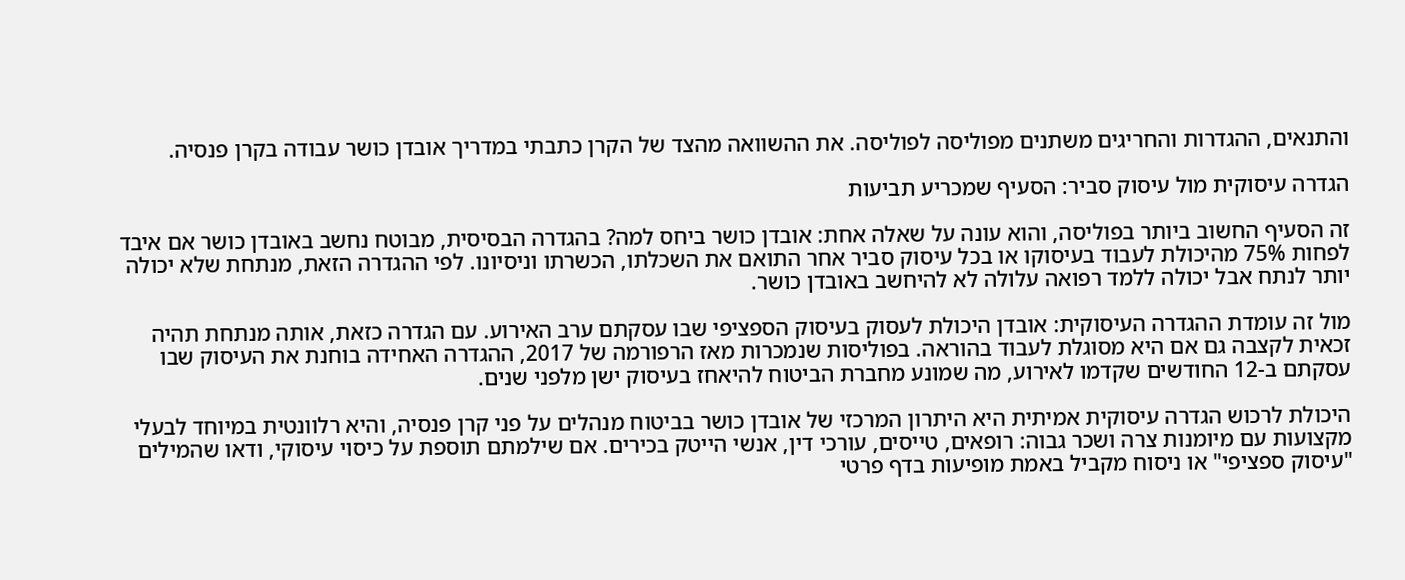והתנאים, ההגדרות והחריגים משתנים מפוליסה לפוליסה. את ההשוואה מהצד של הקרן כתבתי במדריך אובדן כושר עבודה בקרן פנסיה.

הגדרה עיסוקית מול עיסוק סביר: הסעיף שמכריע תביעות

זה הסעיף החשוב ביותר בפוליסה, והוא עונה על שאלה אחת: אובדן כושר ביחס למה? בהגדרה הבסיסית, מבוטח נחשב באובדן כושר אם איבד לפחות 75% מהיכולת לעבוד בעיסוקו או בכל עיסוק סביר אחר התואם את השכלתו, הכשרתו וניסיונו. לפי ההגדרה הזאת, מנתחת שלא יכולה יותר לנתח אבל יכולה ללמד רפואה עלולה לא להיחשב באובדן כושר.

מול זה עומדת ההגדרה העיסוקית: אובדן היכולת לעסוק בעיסוק הספציפי שבו עסקתם ערב האירוע. עם הגדרה כזאת, אותה מנתחת תהיה זכאית לקצבה גם אם היא מסוגלת לעבוד בהוראה. בפוליסות שנמכרות מאז הרפורמה של 2017, ההגדרה האחידה בוחנת את העיסוק שבו עסקתם ב-12 החודשים שקדמו לאירוע, מה שמונע מחברת הביטוח להיאחז בעיסוק ישן מלפני שנים.

היכולת לרכוש הגדרה עיסוקית אמיתית היא היתרון המרכזי של אובדן כושר בביטוח מנהלים על פני קרן פנסיה, והיא רלוונטית במיוחד לבעלי מקצועות עם מיומנות צרה ושכר גבוה: רופאים, טייסים, עורכי דין, אנשי הייטק בכירים. אם שילמתם תוספת על כיסוי עיסוקי, ודאו שהמילים "עיסוק ספציפי" או ניסוח מקביל באמת מופיעות בדף פרטי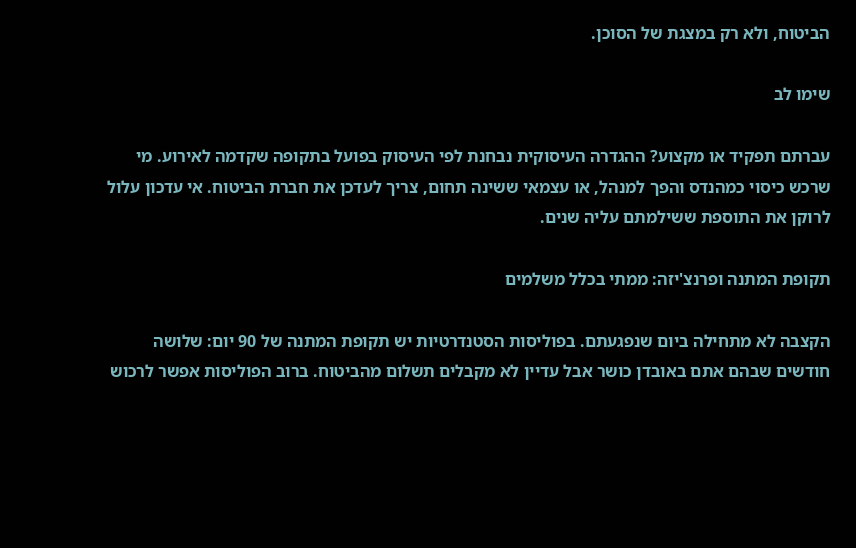הביטוח, ולא רק במצגת של הסוכן.

שימו לב

עברתם תפקיד או מקצוע? ההגדרה העיסוקית נבחנת לפי העיסוק בפועל בתקופה שקדמה לאירוע. מי שרכש כיסוי כמהנדס והפך למנהל, או עצמאי ששינה תחום, צריך לעדכן את חברת הביטוח. אי עדכון עלול לרוקן את התוספת ששילמתם עליה שנים.

תקופת המתנה ופרנצ'יזה: ממתי בכלל משלמים

הקצבה לא מתחילה ביום שנפגעתם. בפוליסות הסטנדרטיות יש תקופת המתנה של 90 יום: שלושה חודשים שבהם אתם באובדן כושר אבל עדיין לא מקבלים תשלום מהביטוח. ברוב הפוליסות אפשר לרכוש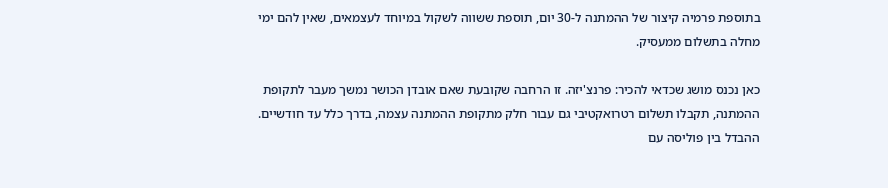בתוספת פרמיה קיצור של ההמתנה ל-30 יום, תוספת ששווה לשקול במיוחד לעצמאים, שאין להם ימי מחלה בתשלום ממעסיק.

כאן נכנס מושג שכדאי להכיר: פרנצ'יזה. זו הרחבה שקובעת שאם אובדן הכושר נמשך מעבר לתקופת ההמתנה, תקבלו תשלום רטרואקטיבי גם עבור חלק מתקופת ההמתנה עצמה, בדרך כלל עד חודשיים. ההבדל בין פוליסה עם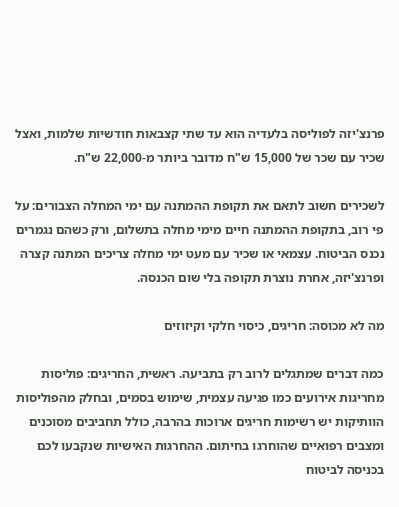פרנצ'יזה לפוליסה בלעדיה הוא עד שתי קצבאות חודשיות שלמות, ואצל שכיר עם שכר של 15,000 ש"ח מדובר ביותר מ-22,000 ש"ח.

לשכירים חשוב לתאם את תקופת ההמתנה עם ימי המחלה הצבורים: על פי רוב, בתקופת ההמתנה חיים מימי מחלה בתשלום, ורק כשהם נגמרים נכנס הביטוח. עצמאי או שכיר עם מעט ימי מחלה צריכים המתנה קצרה ופרנצ'יזה, אחרת נוצרת תקופה בלי שום הכנסה.

מה לא מכוסה: חריגים, כיסוי חלקי וקיזוזים

כמה דברים שמתגלים לרוב רק בתביעה. ראשית, החריגים: פוליסות מחריגות אירועים כמו פגיעה עצמית, שימוש בסמים, ובחלק מהפוליסות הוותיקות יש רשימות חריגים ארוכות בהרבה, כולל תחביבים מסוכנים ומצבים רפואיים שהוחרגו בחיתום. ההחרגות האישיות שנקבעו לכם בכניסה לביטוח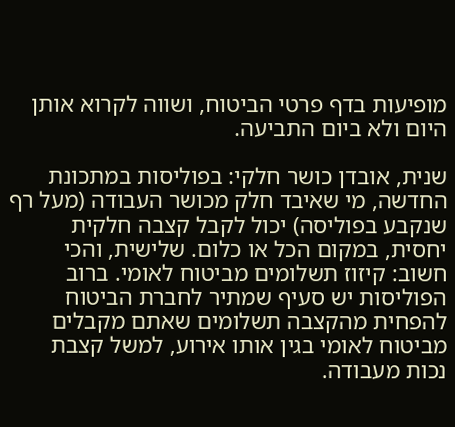מופיעות בדף פרטי הביטוח, ושווה לקרוא אותן היום ולא ביום התביעה.

שנית, אובדן כושר חלקי: בפוליסות במתכונת החדשה, מי שאיבד חלק מכושר העבודה (מעל רף שנקבע בפוליסה) יכול לקבל קצבה חלקית יחסית, במקום הכל או כלום. שלישית, והכי חשוב: קיזוז תשלומים מביטוח לאומי. ברוב הפוליסות יש סעיף שמתיר לחברת הביטוח להפחית מהקצבה תשלומים שאתם מקבלים מביטוח לאומי בגין אותו אירוע, למשל קצבת נכות מעבודה.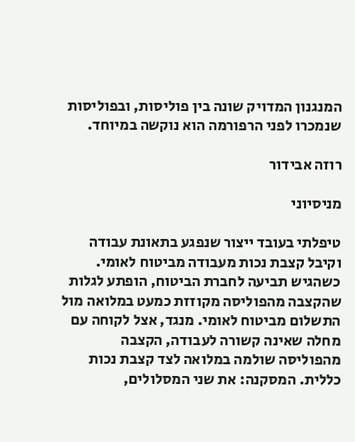המנגנון המדויק שונה בין פוליסות, ובפוליסות שנמכרו לפני הרפורמה הוא נוקשה במיוחד.

רוזה אבידור

מניסיוני

טיפלתי בעובד ייצור שנפגע בתאונת עבודה וקיבל קצבת נכות מעבודה מביטוח לאומי. כשהגיש תביעה לחברת הביטוח, הופתע לגלות שהקצבה מהפוליסה מקוזזת כמעט במלואה מול התשלום מביטוח לאומי. מנגד, אצל לקוחה עם מחלה שאינה קשורה לעבודה, הקצבה מהפוליסה שולמה במלואה לצד קצבת נכות כללית. המסקנה: את שני המסלולים,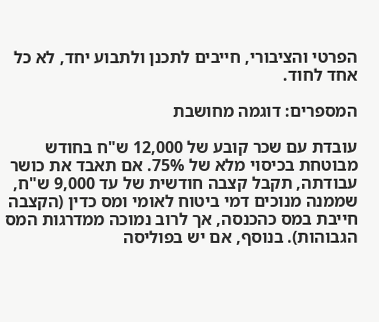הפרטי והציבורי, חייבים לתכנן ולתבוע יחד, לא כל אחד לחוד.

המספרים: דוגמה מחושבת

עובדת עם שכר קובע של 12,000 ש"ח בחודש מבוטחת בכיסוי מלא של 75%. אם תאבד את כושר עבודתה, תקבל קצבה חודשית של עד 9,000 ש"ח, שממנה מנוכים דמי ביטוח לאומי ומס כדין (הקצבה חייבת במס כהכנסה, אך לרוב נמוכה ממדרגות המס הגבוהות). בנוסף, אם יש בפוליסה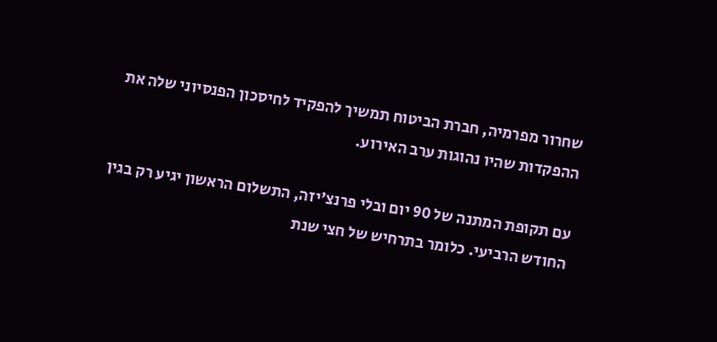שחרור מפרמיה, חברת הביטוח תמשיך להפקיד לחיסכון הפנסיוני שלה את ההפקדות שהיו נהוגות ערב האירוע.

עם תקופת המתנה של 90 יום ובלי פרנצ'יזה, התשלום הראשון יגיע רק בגין החודש הרביעי. כלומר בתרחיש של חצי שנת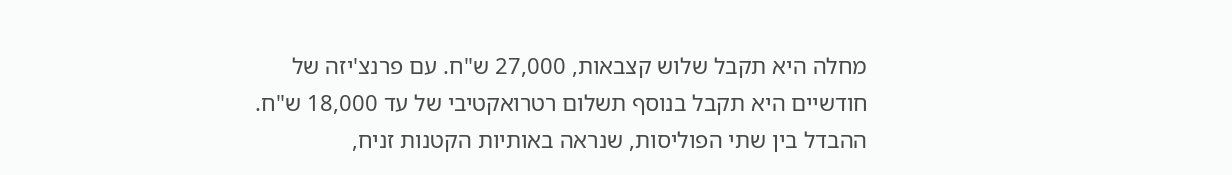מחלה היא תקבל שלוש קצבאות, 27,000 ש"ח. עם פרנצ'יזה של חודשיים היא תקבל בנוסף תשלום רטרואקטיבי של עד 18,000 ש"ח. ההבדל בין שתי הפוליסות, שנראה באותיות הקטנות זניח,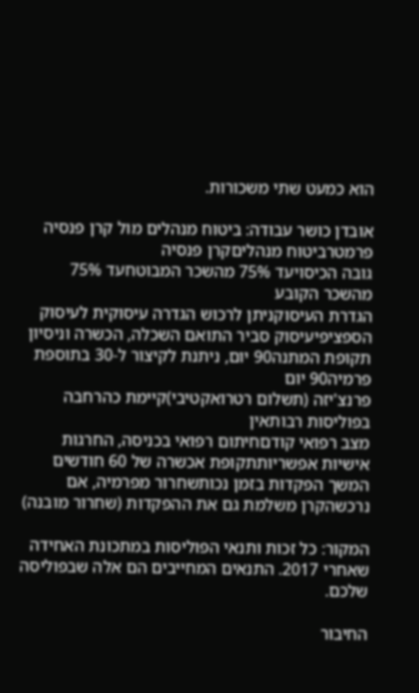הוא כמעט שתי משכורות.

אובדן כושר עבודה: ביטוח מנהלים מול קרן פנסיה
פרמטרביטוח מנהליםקרן פנסיה
גובה הכיסויעד 75% מהשכר המבוטחעד 75% מהשכר הקובע
הגדרת העיסוקניתן לרכוש הגדרה עיסוקית לעיסוק הספציפיעיסוק סביר התואם השכלה, הכשרה וניסיון
תקופת המתנה90 יום, ניתנת לקיצור ל-30 בתוספת פרמיה90 יום
פרנצ'יזה (תשלום רטרואקטיבי)קיימת כהרחבה בפוליסות רבותאין
מצב רפואי קודםחיתום רפואי בכניסה, החרגות אישיות אפשריותתקופת אכשרה של 60 חודשים
המשך הפקדות בזמן נכותשחרור מפרמיה, אם נרכשהקרן משלמת גם את ההפקדות (שחרור מובנה)

המקור: כל זכות ותנאי הפוליסות במתכונת האחידה שאחרי 2017. התנאים המחייבים הם אלה שבפוליסה שלכם.

החיבור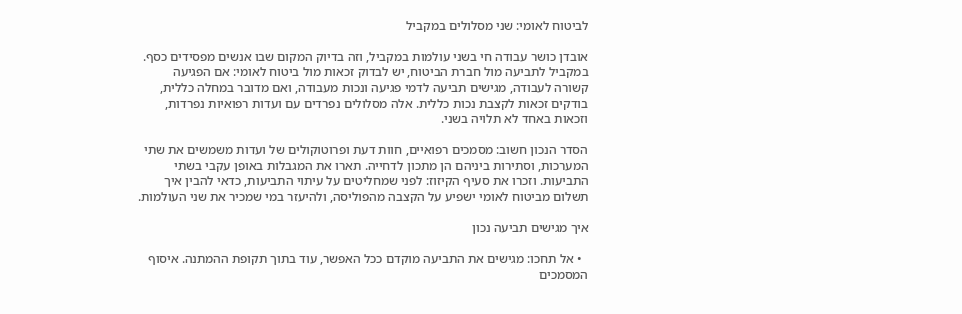לביטוח לאומי: שני מסלולים במקביל

אובדן כושר עבודה חי בשני עולמות במקביל, וזה בדיוק המקום שבו אנשים מפסידים כסף. במקביל לתביעה מול חברת הביטוח, יש לבדוק זכאות מול ביטוח לאומי: אם הפגיעה קשורה לעבודה, מגישים תביעה לדמי פגיעה ונכות מעבודה, ואם מדובר במחלה כללית, בודקים זכאות לקצבת נכות כללית. אלה מסלולים נפרדים עם ועדות רפואיות נפרדות, וזכאות באחד לא תלויה בשני.

הסדר הנכון חשוב: מסמכים רפואיים, חוות דעת ופרוטוקולים של ועדות משמשים את שתי המערכות, וסתירות ביניהם הן מתכון לדחייה. תארו את המגבלות באופן עקבי בשתי התביעות. וזכרו את סעיף הקיזוז: לפני שמחליטים על עיתוי התביעות, כדאי להבין איך תשלום מביטוח לאומי ישפיע על הקצבה מהפוליסה, ולהיעזר במי שמכיר את שני העולמות.

איך מגישים תביעה נכון

  • אל תחכו: מגישים את התביעה מוקדם ככל האפשר, עוד בתוך תקופת ההמתנה. איסוף המסמכים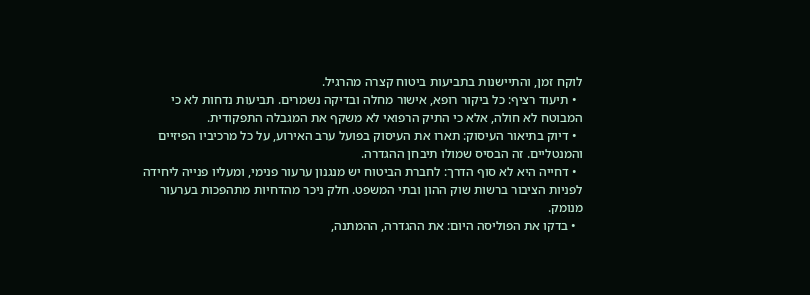לוקח זמן, והתיישנות בתביעות ביטוח קצרה מהרגיל.
  • תיעוד רציף: כל ביקור רופא, אישור מחלה ובדיקה נשמרים. תביעות נדחות לא כי המבוטח לא חולה, אלא כי התיק הרפואי לא משקף את המגבלה התפקודית.
  • דיוק בתיאור העיסוק: תארו את העיסוק בפועל ערב האירוע, על כל מרכיביו הפיזיים והמנטליים. זה הבסיס שמולו תיבחן ההגדרה.
  • דחייה היא לא סוף הדרך: לחברת הביטוח יש מנגנון ערעור פנימי, ומעליו פנייה ליחידה לפניות הציבור ברשות שוק ההון ובתי המשפט. חלק ניכר מהדחיות מתהפכות בערעור מנומק.
  • בדקו את הפוליסה היום: את ההגדרה, ההמתנה,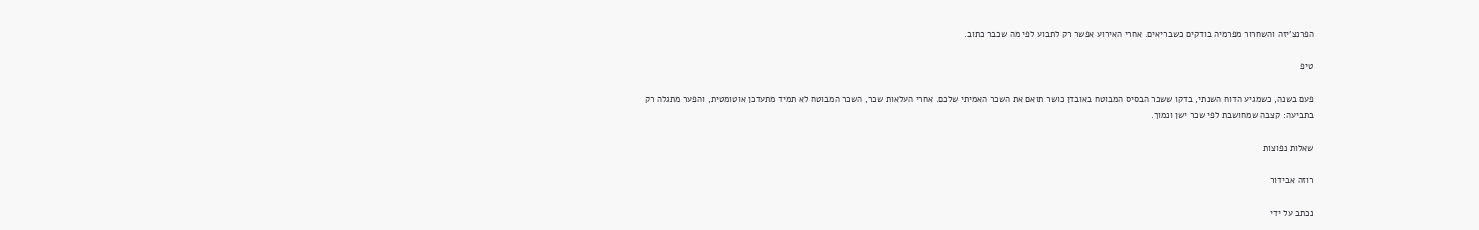הפרנצ'יזה והשחרור מפרמיה בודקים כשבריאים. אחרי האירוע אפשר רק לתבוע לפי מה שכבר כתוב.

טיפ

פעם בשנה, כשמגיע הדוח השנתי, בדקו ששכר הבסיס המבוטח באובדן כושר תואם את השכר האמיתי שלכם. אחרי העלאות שכר, השכר המבוטח לא תמיד מתעדכן אוטומטית, והפער מתגלה רק בתביעה: קצבה שמחושבת לפי שכר ישן ונמוך.

שאלות נפוצות

רוזה אבידור

נכתב על ידי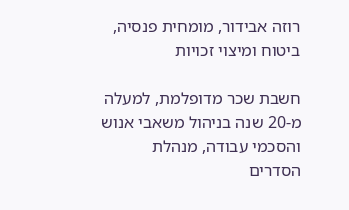רוזה אבידור, מומחית פנסיה, ביטוח ומיצוי זכויות

חשבת שכר מדופלמת, למעלה מ-20 שנה בניהול משאבי אנוש והסכמי עבודה, מנהלת הסדרים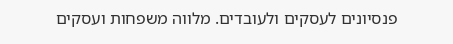פנסיונים לעסקים ולעובדים. מלווה משפחות ועסקים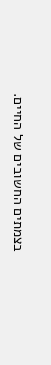בצמתים החשובים של החיים.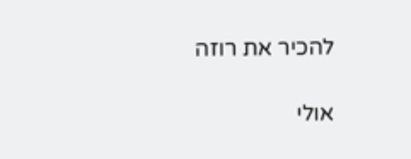להכיר את רוזה

אולי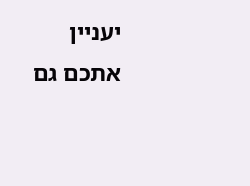יעניין אתכם גם